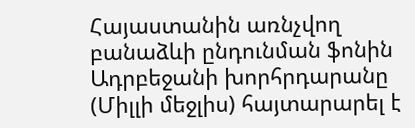Հայաստանին առնչվող բանաձևի ընդունման ֆոնին Ադրբեջանի խորհրդարանը (Միլլի մեջլիս) հայտարարել է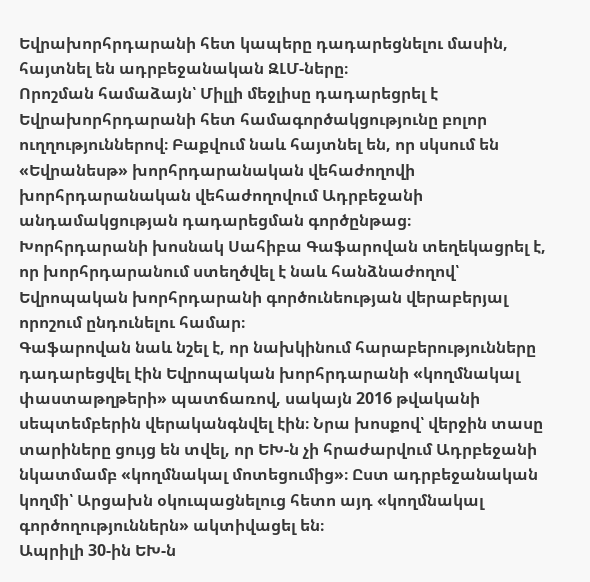Եվրախորհրդարանի հետ կապերը դադարեցնելու մասին, հայտնել են ադրբեջանական ԶԼՄ-ները։
Որոշման համաձայն՝ Միլլի մեջլիսը դադարեցրել է Եվրախորհրդարանի հետ համագործակցությունը բոլոր ուղղություններով։ Բաքվում նաև հայտնել են, որ սկսում են «Եվրանեսթ» խորհրդարանական վեհաժողովի խորհրդարանական վեհաժողովում Ադրբեջանի անդամակցության դադարեցման գործընթաց։
Խորհրդարանի խոսնակ Սահիբա Գաֆարովան տեղեկացրել է, որ խորհրդարանում ստեղծվել է նաև հանձնաժողով՝ Եվրոպական խորհրդարանի գործունեության վերաբերյալ որոշում ընդունելու համար։
Գաֆարովան նաև նշել է, որ նախկինում հարաբերությունները դադարեցվել էին Եվրոպական խորհրդարանի «կողմնակալ փաստաթղթերի» պատճառով, սակայն 2016 թվականի սեպտեմբերին վերականգնվել էին։ Նրա խոսքով՝ վերջին տասը տարիները ցույց են տվել, որ ԵԽ-ն չի հրաժարվում Ադրբեջանի նկատմամբ «կողմնակալ մոտեցումից»։ Ըստ ադրբեջանական կողմի՝ Արցախն օկուպացնելուց հետո այդ «կողմնակալ գործողություններն» ակտիվացել են։
Ապրիլի 30-ին ԵԽ-ն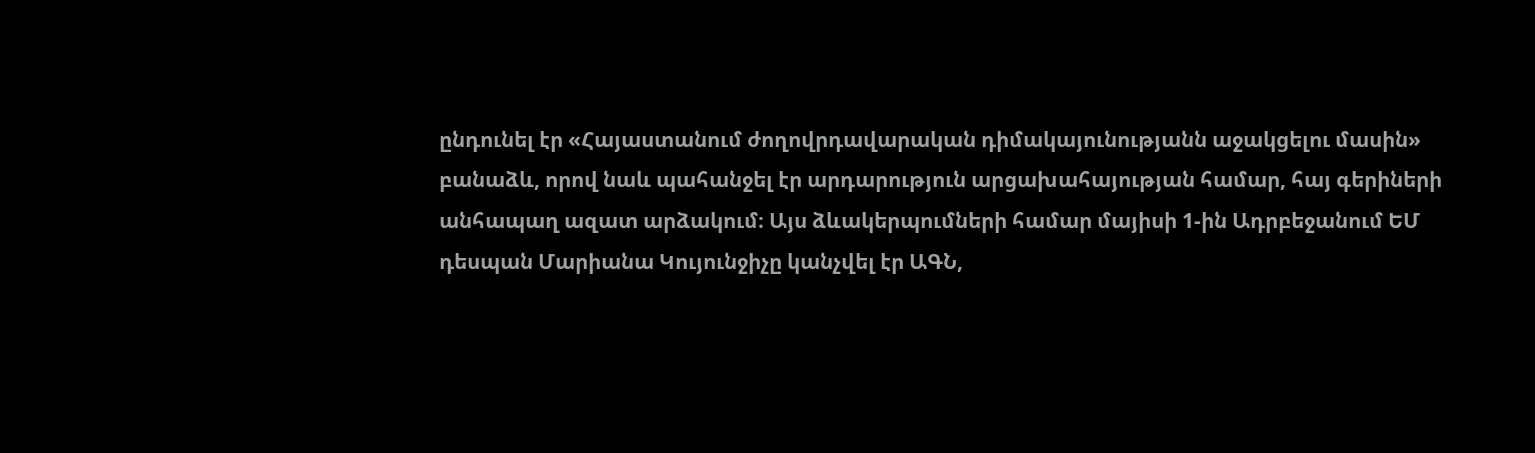ընդունել էր «Հայաստանում ժողովրդավարական դիմակայունությանն աջակցելու մասին» բանաձև, որով նաև պահանջել էր արդարություն արցախահայության համար, հայ գերիների անհապաղ ազատ արձակում։ Այս ձևակերպումների համար մայիսի 1-ին Ադրբեջանում ԵՄ դեսպան Մարիանա Կույունջիչը կանչվել էր ԱԳՆ,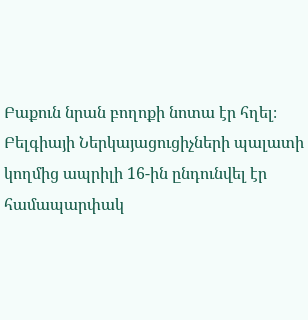Բաքուն նրան բողոքի նոտա էր հղել։
Բելգիայի Ներկայացուցիչների պալատի կողմից ապրիլի 16-ին ընդունվել էր համապարփակ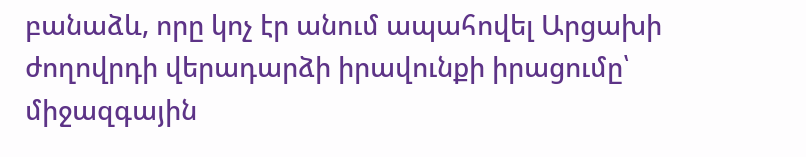բանաձև, որը կոչ էր անում ապահովել Արցախի ժողովրդի վերադարձի իրավունքի իրացումը՝ միջազգային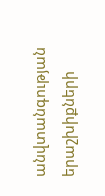անվտանգության երաշխիքների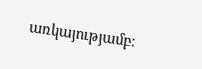առկայությամբ։